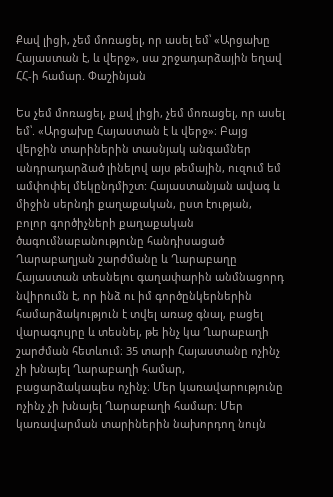Քավ լիցի, չեմ մոռացել, որ ասել եմ՝ «Արցախը Հայաստան է, և վերջ», սա շրջադարձային եղավ ՀՀ-ի համար. Փաշինյան

Ես չեմ մոռացել, քավ լիցի, չեմ մոռացել, որ ասել եմ՝. «Արցախը Հայաստան է և վերջ»։ Բայց վերջին տարիներին տասնյակ անգամներ անդրադարձած լինելով այս թեմային, ուզում եմ ամփոփել մեկընդմիշտ: Հայաստանյան ավագ և միջին սերնդի քաղաքական, ըստ էության, բոլոր գործիչների քաղաքական ծագումնաբանությունը հանդիսացած Ղարաբաղյան շարժմանը և Ղարաբաղը Հայաստան տեսնելու գաղափարին անմնացորդ նվիրումն է, որ ինձ ու իմ գործընկերներին համարձակություն է տվել առաջ գնալ, բացել վարագույրը և տեսնել, թե ինչ կա Ղարաբաղի շարժման հետևում։ 35 տարի Հայաստանը ոչինչ չի խնայել Ղարաբաղի համար, բացարձակապես ոչինչ։ Մեր կառավարությունը ոչինչ չի խնայել Ղարաբաղի համար։ Մեր կառավարման տարիներին նախորդող նույն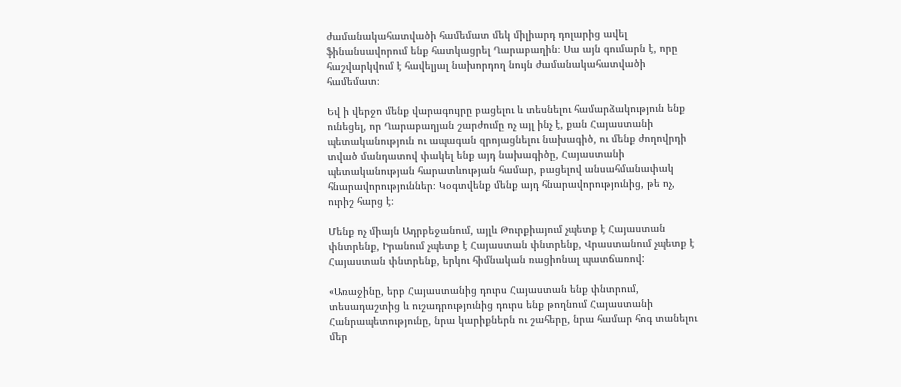ժամանակահատվածի համեմատ մեկ միլիարդ դոլարից ավել ֆինանսավորում ենք հատկացրել Ղարաբաղին։ Սա այն գումարն է, որը հաշվարկվում է հավելյալ նախորդող նույն ժամանակահատվածի համեմատ։

Եվ ի վերջո մենք վարագույրը բացելու և տեսնելու համարձակություն ենք ունեցել, որ Ղարաբաղյան շարժումը ոչ այլ ինչ է, քան Հայաստանի պետականություն ու ապագան զրոյացնելու նախագիծ, ու մենք ժողովրդի տված մանդատով փակել ենք այդ նախագիծը, Հայաստանի պետականության հարատևության համար, բացելով անսահմանափակ հնարավորություններ։ Կօգտվենք մենք այդ հնարավորությունից, թե ոչ, ուրիշ հարց է։

Մենք ոչ միայն Ադրբեջանում, այլև Թուրքիայում չպետք է Հայաստան փնտրենք, Իրանում չպետք է Հայաստան փնտրենք, Վրաստանում չպետք է Հայաստան փնտրենք, երկու հիմնական ռացիոնալ պատճառով:

«Առաջինը, երբ Հայաստանից դուրս Հայաստան ենք փնտրում, տեսադաշտից և ուշադրությունից դուրս ենք թողնում Հայաստանի Հանրապետությունը, նրա կարիքներն ու շահերը, նրա համար հոգ տանելու մեր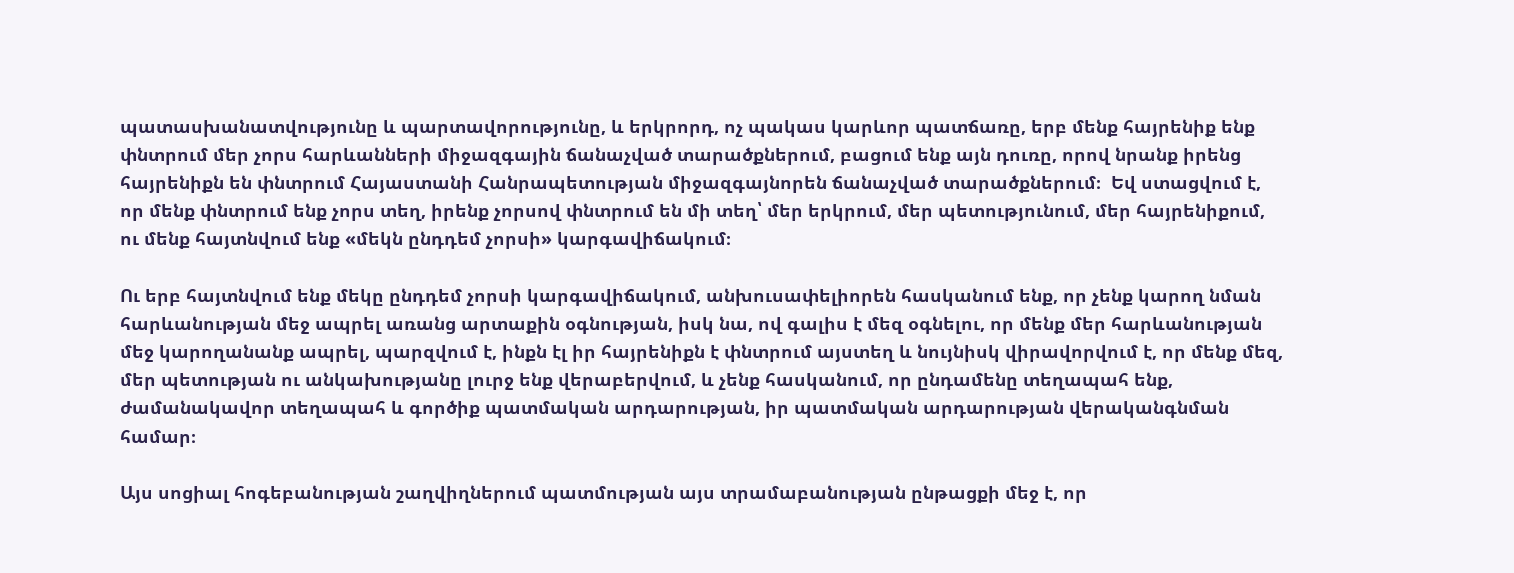պատասխանատվությունը և պարտավորությունը, և երկրորդ, ոչ պակաս կարևոր պատճառը, երբ մենք հայրենիք ենք փնտրում մեր չորս հարևանների միջազգային ճանաչված տարածքներում, բացում ենք այն դուռը, որով նրանք իրենց հայրենիքն են փնտրում Հայաստանի Հանրապետության միջազգայնորեն ճանաչված տարածքներում։  Եվ ստացվում է, որ մենք փնտրում ենք չորս տեղ, իրենք չորսով փնտրում են մի տեղ՝ մեր երկրում, մեր պետությունում, մեր հայրենիքում, ու մենք հայտնվում ենք «մեկն ընդդեմ չորսի» կարգավիճակում։

Ու երբ հայտնվում ենք մեկը ընդդեմ չորսի կարգավիճակում, անխուսափելիորեն հասկանում ենք, որ չենք կարող նման հարևանության մեջ ապրել առանց արտաքին օգնության, իսկ նա, ով գալիս է մեզ օգնելու, որ մենք մեր հարևանության մեջ կարողանանք ապրել, պարզվում է, ինքն էլ իր հայրենիքն է փնտրում այստեղ և նույնիսկ վիրավորվում է, որ մենք մեզ, մեր պետության ու անկախությանը լուրջ ենք վերաբերվում, և չենք հասկանում, որ ընդամենը տեղապահ ենք, ժամանակավոր տեղապահ և գործիք պատմական արդարության, իր պատմական արդարության վերականգնման համար։

Այս սոցիալ հոգեբանության շաղվիղներում պատմության այս տրամաբանության ընթացքի մեջ է, որ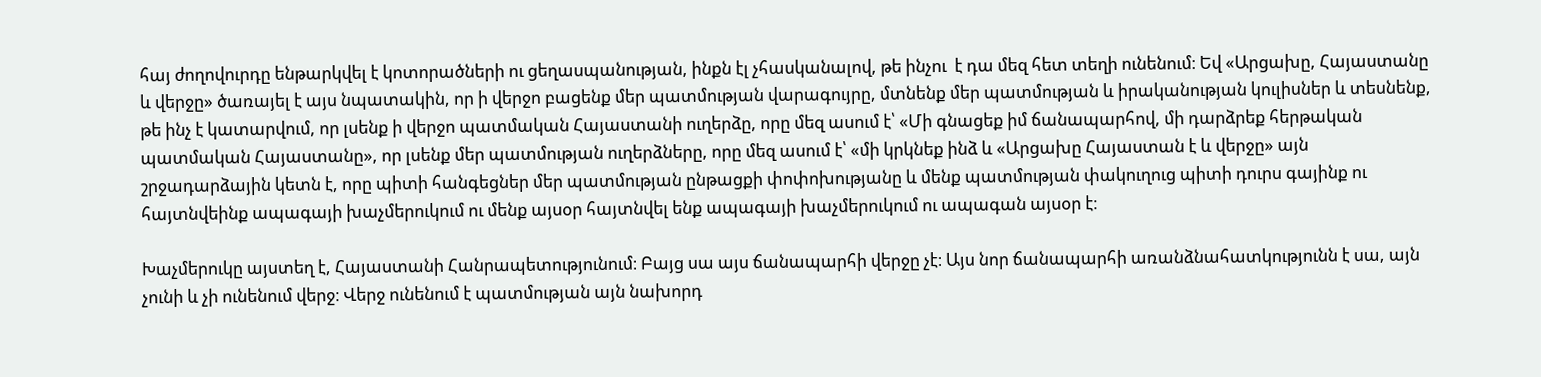հայ ժողովուրդը ենթարկվել է կոտորածների ու ցեղասպանության, ինքն էլ չհասկանալով, թե ինչու  է դա մեզ հետ տեղի ունենում։ Եվ «Արցախը, Հայաստանը և վերջը» ծառայել է այս նպատակին, որ ի վերջո բացենք մեր պատմության վարագույրը, մտնենք մեր պատմության և իրականության կուլիսներ և տեսնենք, թե ինչ է կատարվում, որ լսենք ի վերջո պատմական Հայաստանի ուղերձը, որը մեզ ասում է՝ «Մի գնացեք իմ ճանապարհով, մի դարձրեք հերթական պատմական Հայաստանը», որ լսենք մեր պատմության ուղերձները, որը մեզ ասում է՝ «մի կրկնեք ինձ և «Արցախը Հայաստան է և վերջը» այն շրջադարձային կետն է, որը պիտի հանգեցներ մեր պատմության ընթացքի փոփոխությանը և մենք պատմության փակուղուց պիտի դուրս գայինք ու հայտնվեինք ապագայի խաչմերուկում ու մենք այսօր հայտնվել ենք ապագայի խաչմերուկում ու ապագան այսօր է։

Խաչմերուկը այստեղ է, Հայաստանի Հանրապետությունում։ Բայց սա այս ճանապարհի վերջը չէ։ Այս նոր ճանապարհի առանձնահատկությունն է սա, այն չունի և չի ունենում վերջ։ Վերջ ունենում է պատմության այն նախորդ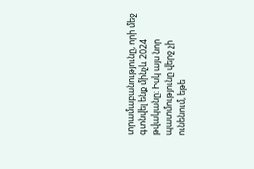տրամաբանությունը, որի մեջ գտնվել ենք մինչև 2024 թվականը։ Իսկ այս նոր պատմությունը վերջ չի ունենում, եթե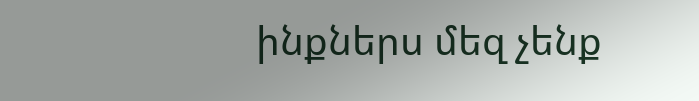ինքներս մեզ չենք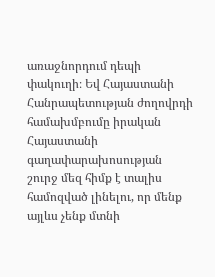առաջնորդում դեպի փակուղի։ Եվ Հայաստանի Հանրապետության ժողովրդի համախմբումը իրական Հայաստանի գաղափարախոսության շուրջ մեզ հիմք է տալիս համոզված լինելու, որ մենք այլևս չենք մտնի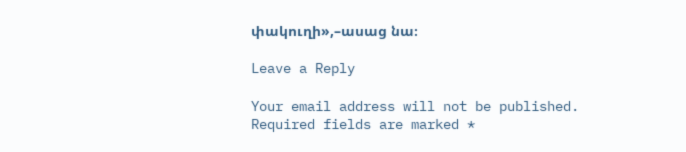փակուղի»,–ասաց նա։

Leave a Reply

Your email address will not be published. Required fields are marked *